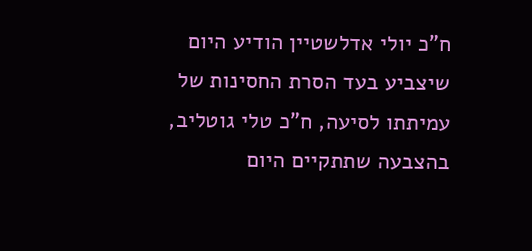ח"כ יולי אדלשטיין הודיע היום שיצביע בעד הסרת החסינות של עמיתתו לסיעה, ח"כ טלי גוטליב, בהצבעה שתתקיים היום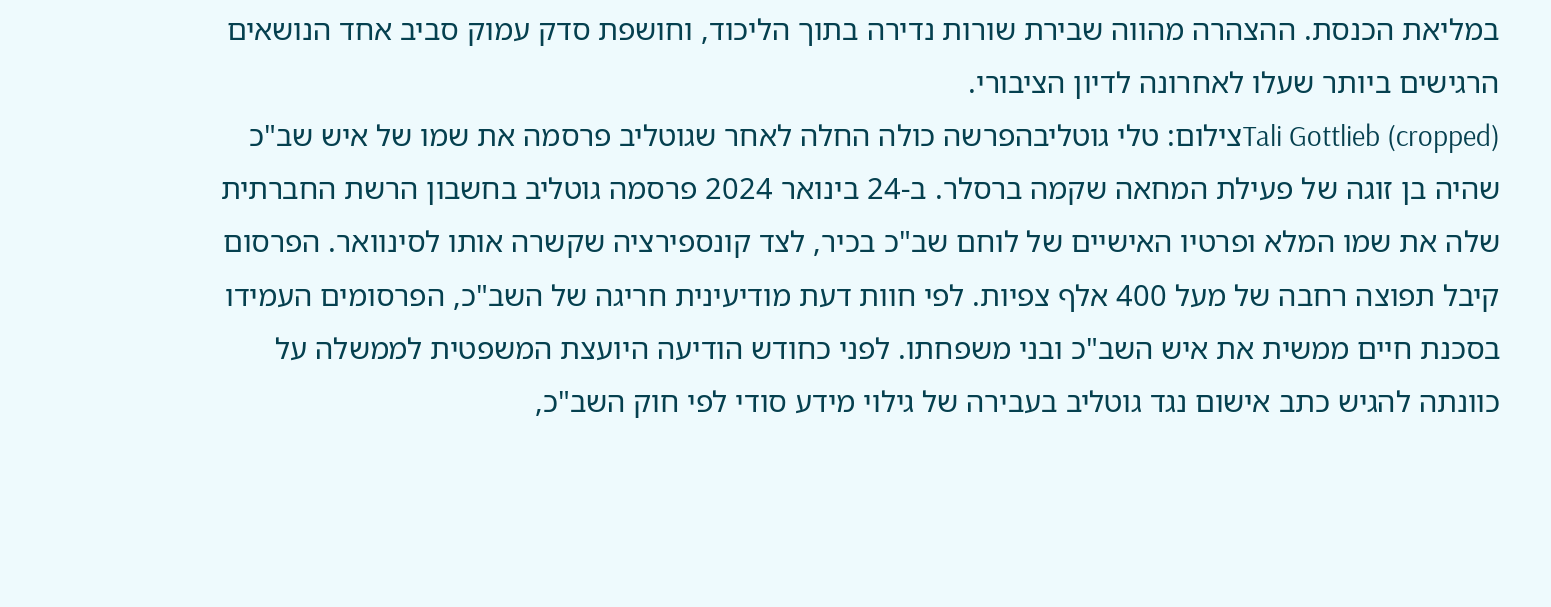במליאת הכנסת. ההצהרה מהווה שבירת שורות נדירה בתוך הליכוד, וחושפת סדק עמוק סביב אחד הנושאים הרגישים ביותר שעלו לאחרונה לדיון הציבורי.
Tali Gottlieb (cropped)צילום: טלי גוטליבהפרשה כולה החלה לאחר שגוטליב פרסמה את שמו של איש שב"כ שהיה בן זוגה של פעילת המחאה שקמה ברסלר. ב-24 בינואר 2024 פרסמה גוטליב בחשבון הרשת החברתית שלה את שמו המלא ופרטיו האישיים של לוחם שב"כ בכיר, לצד קונספירציה שקשרה אותו לסינוואר. הפרסום קיבל תפוצה רחבה של מעל 400 אלף צפיות. לפי חוות דעת מודיעינית חריגה של השב"כ, הפרסומים העמידו בסכנת חיים ממשית את איש השב"כ ובני משפחתו. לפני כחודש הודיעה היועצת המשפטית לממשלה על כוונתה להגיש כתב אישום נגד גוטליב בעבירה של גילוי מידע סודי לפי חוק השב"כ,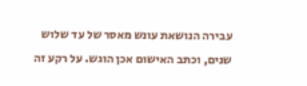עבירה הנושאת עונש מאסר של עד שלוש שנים, וכתב האישום אכן הוגש. על רקע זה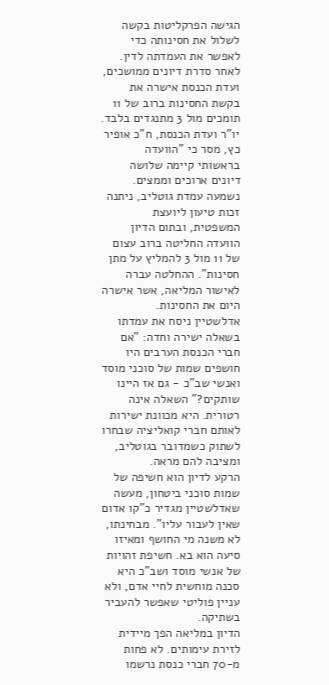הגישה הפרקליטות בקשה לשלול את חסינותה כדי לאפשר את העמדתה לדין.
לאחר סדרת דיונים ממושכים, ועדת הכנסת אישרה את בקשת החסינות ברוב של 11 תומכים מול 3 מתנגדים בלבד. יו"ר ועדת הכנסת, ח"כ אופיר כץ, מסר כי "הוועדה בראשותי קיימה שלושה דיונים ארוכים וממצים. נשמעה עמדת גוטליב, ניתנה זכות טיעון ליועצת המשפטית, ובתום הדיון הוועדה החליטה ברוב עצום של 11 מול 3 להמליץ על מתן חסינות". ההחלטה עברה לאישור המליאה, אשר אישרה היום את החסינות.
אדלשטיין ניסח את עמדתו בשאלה ישירה וחדה: "אם חברי הכנסת הערבים היו חושפים שמות של סוכני מוסד ואנשי שב"כ - גם אז היינו שותקים?" השאלה אינה רטורית. היא מכוונת ישירות לאותם חברי קואליציה שבחרו לשתוק כשמדובר בגוטליב, ומציבה להם מראה.
הרקע לדיון הוא חשיפה של שמות סוכני ביטחון, מעשה שאדלשטיין מגדיר כ"קו אדום שאין לעבור עליו". מבחינתו, לא משנה מי החושף ומאיזו סיעה הוא בא. חשיפת זהויות של אנשי מוסד ושב"כ היא סכנה מוחשית לחיי אדם, ולא עניין פוליטי שאפשר להעביר בשתיקה.
הדיון במליאה הפך מיידית לזירת עימותים. לא פחות מ-70 חברי כנסת נרשמו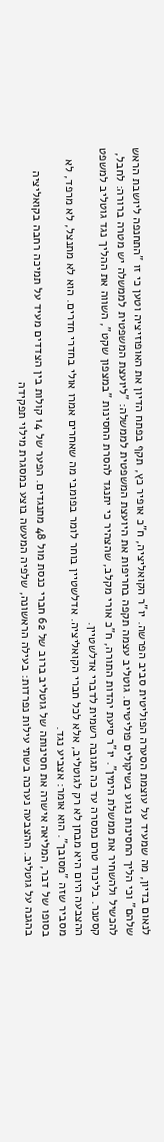לנאום בדיון, מה שמעיד על עוצמת הסערה הפוליטית סביב הפרשה. יו"ר הקואליציה, ח"כ אופיר כץ, תקף בפתח הדיון את האופוזיציה וטען כי זו "התחנפה ליושבת הראש שלהם" וכי הליך החסינות נגוע בשיקולים פוליטיים. גוטליב עצמה תקפה בחריפות את היועצת המשפטית לממשלה: "ליועצת המשפטית לממשלה יש מטרה ברורה: לחבל, להכשיל ולהשחיר את ממשלת הימין". יו"ר סיעת יהדות התורה, ח"כ אורי מקלב, שהצהיר כי יתנגד להסרת החסינות "במצפון שקט", השווה את ההליך נגד גוטליב למשפט קסטנר. בליכוד טרם נמסרה עד כה תגובה רשמית לדברי אדלשטיין.
ההצבעה היום היא מבחן לא רק לגוטליב, אלא לכל חברי הקואליציה. אדלשטיין בוחר לומר בפומבי מה שאחרים אמרו אולי בחדרי חדרים. הוא לא מתנצל, לא מרפד, לא מסביר שזה "מסובך". הוא אומר: אצביע נגד.
בסופו של דבר, המליאה אישרה את חסינותה של גוטליב ברוב של 62 חברי כנסת מול 48 מתנגדים. הפער של 14 קולות בין הצדדים מעיד על תמיכה רחבה בקואליציה בהגנה על גוטליב. ההצבעה נערכה בשתי עילות נפרדות: בעילה הראשונה, שלפיה המעשה בוצע במסגרת מילוי תפקידה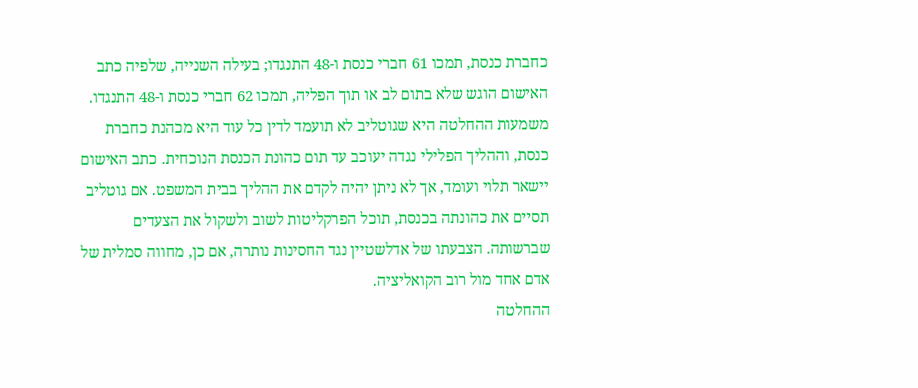כחברת כנסת, תמכו 61 חברי כנסת ו-48 התנגדו; בעילה השנייה, שלפיה כתב האישום הוגש שלא בתום לב או תוך הפליה, תמכו 62 חברי כנסת ו-48 התנגדו. משמעות ההחלטה היא שגוטליב לא תועמד לדין כל עוד היא מכהנת כחברת כנסת, וההליך הפלילי נגדה יעוכב עד תום כהונת הכנסת הנוכחית. כתב האישום יישאר תלוי ועומד, אך לא ניתן יהיה לקדם את ההליך בבית המשפט. אם גוטליב תסיים את כהונתה בכנסת, תוכל הפרקליטות לשוב ולשקול את הצעדים שברשותה. הצבעתו של אדלשטיין נגד החסינות נותרה, אם כן, מחווה סמלית של אדם אחד מול רוב הקואליציה.
ההחלטה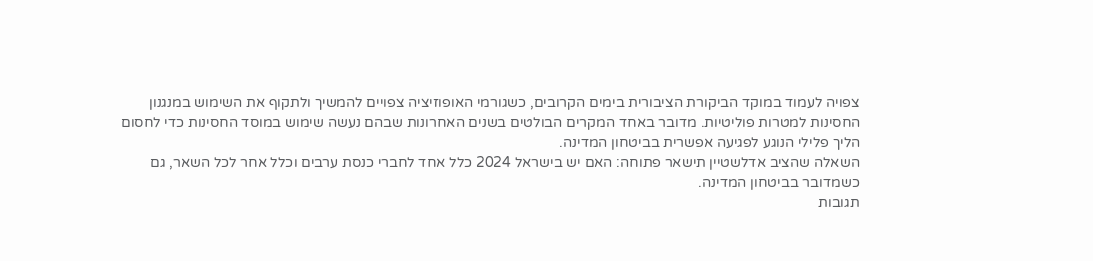צפויה לעמוד במוקד הביקורת הציבורית בימים הקרובים, כשגורמי האופוזיציה צפויים להמשיך ולתקוף את השימוש במנגנון החסינות למטרות פוליטיות. מדובר באחד המקרים הבולטים בשנים האחרונות שבהם נעשה שימוש במוסד החסינות כדי לחסום הליך פלילי הנוגע לפגיעה אפשרית בביטחון המדינה.
השאלה שהציב אדלשטיין תישאר פתוחה: האם יש בישראל 2024 כלל אחד לחברי כנסת ערבים וכלל אחר לכל השאר, גם כשמדובר בביטחון המדינה.
תגובות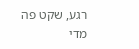רגע, שקט פה מדי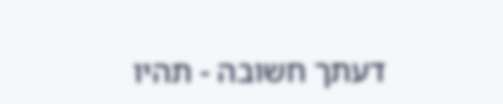דעתך חשובה - תהיו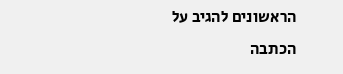הראשונים להגיב על הכתבה